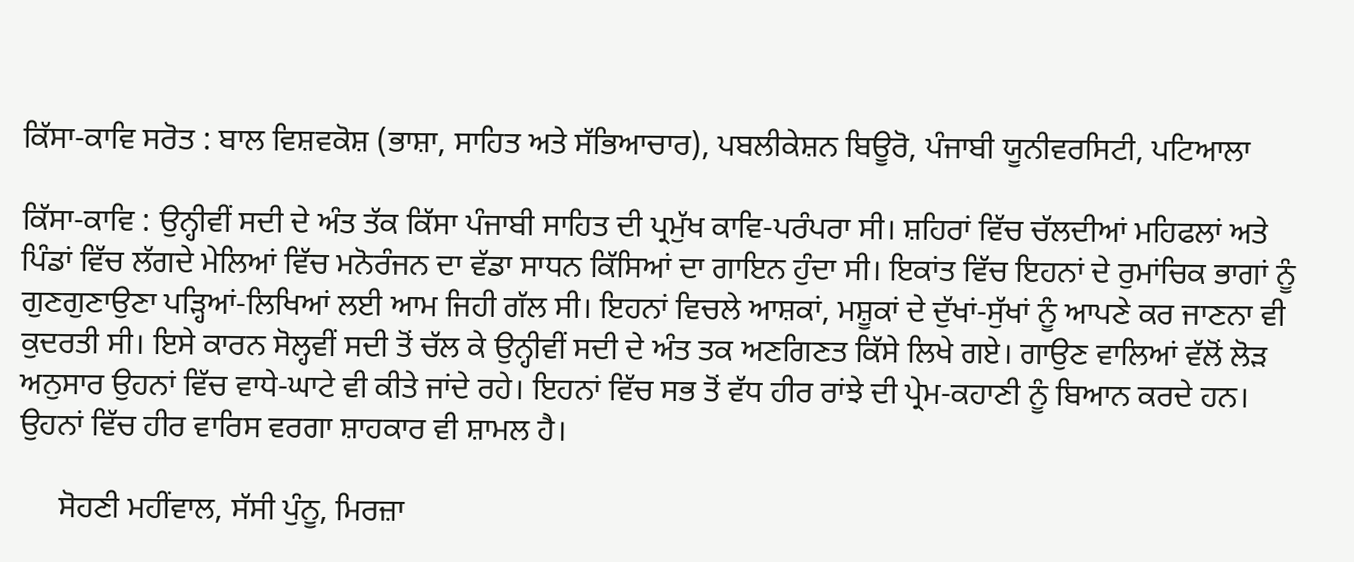ਕਿੱਸਾ-ਕਾਵਿ ਸਰੋਤ : ਬਾਲ ਵਿਸ਼ਵਕੋਸ਼ (ਭਾਸ਼ਾ, ਸਾਹਿਤ ਅਤੇ ਸੱਭਿਆਚਾਰ), ਪਬਲੀਕੇਸ਼ਨ ਬਿਊਰੋ, ਪੰਜਾਬੀ ਯੂਨੀਵਰਸਿਟੀ, ਪਟਿਆਲਾ

ਕਿੱਸਾ-ਕਾਵਿ : ਉਨ੍ਹੀਵੀਂ ਸਦੀ ਦੇ ਅੰਤ ਤੱਕ ਕਿੱਸਾ ਪੰਜਾਬੀ ਸਾਹਿਤ ਦੀ ਪ੍ਰਮੁੱਖ ਕਾਵਿ-ਪਰੰਪਰਾ ਸੀ। ਸ਼ਹਿਰਾਂ ਵਿੱਚ ਚੱਲਦੀਆਂ ਮਹਿਫਲਾਂ ਅਤੇ ਪਿੰਡਾਂ ਵਿੱਚ ਲੱਗਦੇ ਮੇਲਿਆਂ ਵਿੱਚ ਮਨੋਰੰਜਨ ਦਾ ਵੱਡਾ ਸਾਧਨ ਕਿੱਸਿਆਂ ਦਾ ਗਾਇਨ ਹੁੰਦਾ ਸੀ। ਇਕਾਂਤ ਵਿੱਚ ਇਹਨਾਂ ਦੇ ਰੁਮਾਂਚਿਕ ਭਾਗਾਂ ਨੂੰ ਗੁਣਗੁਣਾਉਣਾ ਪੜ੍ਹਿਆਂ-ਲਿਖਿਆਂ ਲਈ ਆਮ ਜਿਹੀ ਗੱਲ ਸੀ। ਇਹਨਾਂ ਵਿਚਲੇ ਆਸ਼ਕਾਂ, ਮਸ਼ੂਕਾਂ ਦੇ ਦੁੱਖਾਂ-ਸੁੱਖਾਂ ਨੂੰ ਆਪਣੇ ਕਰ ਜਾਣਨਾ ਵੀ ਕੁਦਰਤੀ ਸੀ। ਇਸੇ ਕਾਰਨ ਸੋਲ੍ਹਵੀਂ ਸਦੀ ਤੋਂ ਚੱਲ ਕੇ ਉਨ੍ਹੀਵੀਂ ਸਦੀ ਦੇ ਅੰਤ ਤਕ ਅਣਗਿਣਤ ਕਿੱਸੇ ਲਿਖੇ ਗਏ। ਗਾਉਣ ਵਾਲਿਆਂ ਵੱਲੋਂ ਲੋੜ ਅਨੁਸਾਰ ਉਹਨਾਂ ਵਿੱਚ ਵਾਧੇ-ਘਾਟੇ ਵੀ ਕੀਤੇ ਜਾਂਦੇ ਰਹੇ। ਇਹਨਾਂ ਵਿੱਚ ਸਭ ਤੋਂ ਵੱਧ ਹੀਰ ਰਾਂਝੇ ਦੀ ਪ੍ਰੇਮ-ਕਹਾਣੀ ਨੂੰ ਬਿਆਨ ਕਰਦੇ ਹਨ। ਉਹਨਾਂ ਵਿੱਚ ਹੀਰ ਵਾਰਿਸ ਵਰਗਾ ਸ਼ਾਹਕਾਰ ਵੀ ਸ਼ਾਮਲ ਹੈ।

     ਸੋਹਣੀ ਮਹੀਂਵਾਲ, ਸੱਸੀ ਪੁੰਨੂ, ਮਿਰਜ਼ਾ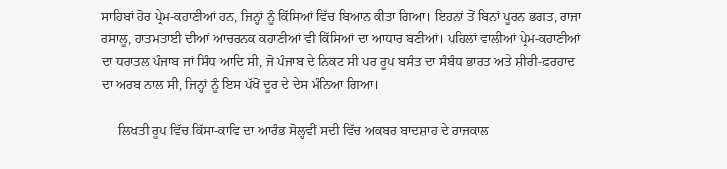ਸਾਹਿਬਾਂ ਹੋਰ ਪ੍ਰੇਮ-ਕਹਾਣੀਆਂ ਹਨ, ਜਿਨ੍ਹਾਂ ਨੂੰ ਕਿੱਸਿਆਂ ਵਿੱਚ ਬਿਆਨ ਕੀਤਾ ਗਿਆ। ਇਹਨਾਂ ਤੋਂ ਬਿਨਾਂ ਪੂਰਨ ਭਗਤ, ਰਾਜਾ ਰਸਾਲੂ, ਹਾਤਮਤਾਈ ਦੀਆਂ ਆਚਰਨਕ ਕਹਾਣੀਆਂ ਵੀ ਕਿੱਸਿਆਂ ਦਾ ਆਧਾਰ ਬਣੀਆਂ। ਪਹਿਲਾਂ ਵਾਲੀਆਂ ਪ੍ਰੇਮ-ਕਹਾਣੀਆਂ ਦਾ ਧਰਾਤਲ ਪੰਜਾਬ ਜਾਂ ਸਿੰਧ ਆਦਿ ਸੀ, ਜੋ ਪੰਜਾਬ ਦੇ ਨਿਕਟ ਸੀ ਪਰ ਰੂਪ ਬਸੰਤ ਦਾ ਸੰਬੰਧ ਭਾਰਤ ਅਤੇ ਸ਼ੀਰੀ-ਫ਼ਰਹਾਦ ਦਾ ਅਰਬ ਨਾਲ ਸੀ, ਜਿਨ੍ਹਾਂ ਨੂੰ ਇਸ ਪੱਖੋਂ ਦੂਰ ਦੇ ਦੇਸ ਮੰਨਿਆ ਗਿਆ।

     ਲਿਖਤੀ ਰੂਪ ਵਿੱਚ ਕਿੱਸਾ-ਕਾਵਿ ਦਾ ਆਰੰਭ ਸੋਲ੍ਹਵੀਂ ਸਦੀ ਵਿੱਚ ਅਕਬਰ ਬਾਦਸ਼ਾਹ ਦੇ ਰਾਜਕਾਲ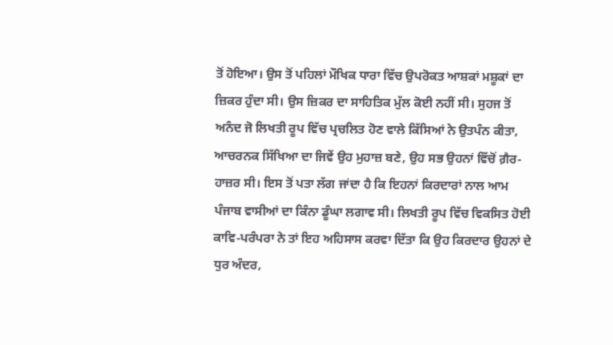ਤੋਂ ਹੋਇਆ। ਉਸ ਤੋਂ ਪਹਿਲਾਂ ਮੌਖਿਕ ਧਾਰਾ ਵਿੱਚ ਉਪਰੋਕਤ ਆਸ਼ਕਾਂ ਮਸ਼ੂਕਾਂ ਦਾ ਜ਼ਿਕਰ ਹੁੰਦਾ ਸੀ। ਉਸ ਜ਼ਿਕਰ ਦਾ ਸਾਹਿਤਿਕ ਮੁੱਲ ਕੋਈ ਨਹੀਂ ਸੀ। ਸੁਹਜ ਤੋਂ ਅਨੰਦ ਜੋ ਲਿਖਤੀ ਰੂਪ ਵਿੱਚ ਪ੍ਰਚਲਿਤ ਹੋਣ ਵਾਲੇ ਕਿੱਸਿਆਂ ਨੇ ਉਤਪੰਨ ਕੀਤਾ, ਆਚਰਨਕ ਸਿੱਖਿਆ ਦਾ ਜਿਵੇਂ ਉਹ ਮੁਹਾਜ਼ ਬਣੇ, ਉਹ ਸਭ ਉਹਨਾਂ ਵਿੱਚੋਂ ਗ਼ੈਰ-ਹਾਜ਼ਰ ਸੀ। ਇਸ ਤੋਂ ਪਤਾ ਲੱਗ ਜਾਂਦਾ ਹੈ ਕਿ ਇਹਨਾਂ ਕਿਰਦਾਰਾਂ ਨਾਲ ਆਮ ਪੰਜਾਬ ਵਾਸੀਆਂ ਦਾ ਕਿੰਨਾ ਡੂੰਘਾ ਲਗਾਵ ਸੀ। ਲਿਖਤੀ ਰੂਪ ਵਿੱਚ ਵਿਕਸਿਤ ਹੋਈ ਕਾਵਿ-ਪਰੰਪਰਾ ਨੇ ਤਾਂ ਇਹ ਅਹਿਸਾਸ ਕਰਵਾ ਦਿੱਤਾ ਕਿ ਉਹ ਕਿਰਦਾਰ ਉਹਨਾਂ ਦੇ ਧੁਰ ਅੰਦਰ,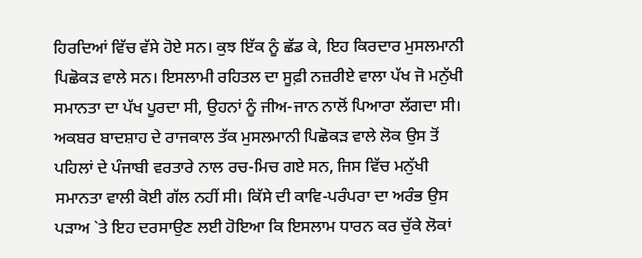ਹਿਰਦਿਆਂ ਵਿੱਚ ਵੱਸੇ ਹੋਏ ਸਨ। ਕੁਝ ਇੱਕ ਨੂੰ ਛੱਡ ਕੇ, ਇਹ ਕਿਰਦਾਰ ਮੁਸਲਮਾਨੀ ਪਿਛੋਕੜ ਵਾਲੇ ਸਨ। ਇਸਲਾਮੀ ਰਹਿਤਲ ਦਾ ਸੂਫ਼ੀ ਨਜ਼ਰੀਏ ਵਾਲਾ ਪੱਖ ਜੋ ਮਨੁੱਖੀ ਸਮਾਨਤਾ ਦਾ ਪੱਖ ਪੂਰਦਾ ਸੀ, ਉਹਨਾਂ ਨੂੰ ਜੀਅ-ਜਾਨ ਨਾਲੋਂ ਪਿਆਰਾ ਲੱਗਦਾ ਸੀ। ਅਕਬਰ ਬਾਦਸ਼ਾਹ ਦੇ ਰਾਜਕਾਲ ਤੱਕ ਮੁਸਲਮਾਨੀ ਪਿਛੋਕੜ ਵਾਲੇ ਲੋਕ ਉਸ ਤੋਂ ਪਹਿਲਾਂ ਦੇ ਪੰਜਾਬੀ ਵਰਤਾਰੇ ਨਾਲ ਰਚ-ਮਿਚ ਗਏ ਸਨ, ਜਿਸ ਵਿੱਚ ਮਨੁੱਖੀ ਸਮਾਨਤਾ ਵਾਲੀ ਕੋਈ ਗੱਲ ਨਹੀਂ ਸੀ। ਕਿੱਸੇ ਦੀ ਕਾਵਿ-ਪਰੰਪਰਾ ਦਾ ਅਰੰਭ ਉਸ ਪੜਾਅ `ਤੇ ਇਹ ਦਰਸਾਉਣ ਲਈ ਹੋਇਆ ਕਿ ਇਸਲਾਮ ਧਾਰਨ ਕਰ ਚੁੱਕੇ ਲੋਕਾਂ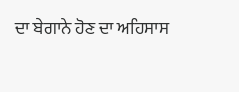ਦਾ ਬੇਗਾਨੇ ਹੋਣ ਦਾ ਅਹਿਸਾਸ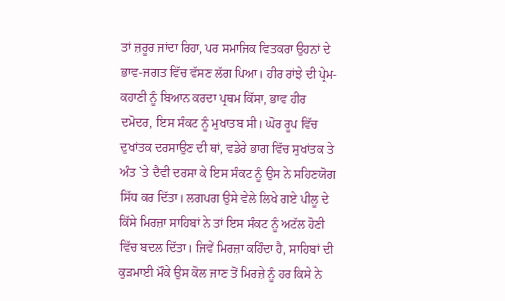ਤਾਂ ਜ਼ਰੂਰ ਜਾਂਦਾ ਰਿਹਾ, ਪਰ ਸਮਾਜਿਕ ਵਿਤਕਰਾ ਉਹਨਾਂ ਦੇ ਭਾਵ-ਜਗਤ ਵਿੱਚ ਵੱਸਣ ਲੱਗ ਪਿਆ। ਹੀਰ ਰਾਂਝੇ ਦੀ ਪ੍ਰੇਮ-ਕਹਾਣੀ ਨੂੰ ਬਿਆਨ ਕਰਦਾ ਪ੍ਰਥਮ ਕਿੱਸਾ, ਭਾਵ ਹੀਰ ਦਮੋਦਰ, ਇਸ ਸੰਕਟ ਨੂੰ ਮੁਖਾਤਬ ਸੀ। ਘੋਰ ਰੂਪ ਵਿੱਚ ਦੁਖਾਂਤਕ ਦਰਸਾਉਣ ਦੀ ਥਾਂ, ਵਡੇਰੇ ਭਾਗ ਵਿੱਚ ਸੁਖਾਂਤਕ ਤੇ ਅੰਤ `ਤੇ ਦੈਵੀ ਦਰਸਾ ਕੇ ਇਸ ਸੰਕਟ ਨੂੰ ਉਸ ਨੇ ਸਹਿਣਯੋਗ ਸਿੱਧ ਕਰ ਦਿੱਤਾ। ਲਗਪਗ ਉਸੇ ਵੇਲੇ ਲਿਖੇ ਗਏ ਪੀਲੂ ਦੇ ਕਿੱਸੇ ਮਿਰਜ਼ਾ ਸਾਹਿਬਾਂ ਨੇ ਤਾਂ ਇਸ ਸੰਕਟ ਨੂੰ ਅਟੱਲ ਹੋਣੀ ਵਿੱਚ ਬਦਲ ਦਿੱਤਾ। ਜਿਵੇਂ ਮਿਰਜ਼ਾ ਕਹਿੰਦਾ ਹੈ, ਸਾਹਿਬਾਂ ਦੀ ਕੁੜਮਾਈ ਮੌਕੇ ਉਸ ਕੋਲ ਜਾਣ ਤੋਂ ਮਿਰਜ਼ੇ ਨੂੰ ਹਰ ਕਿਸੇ ਨੇ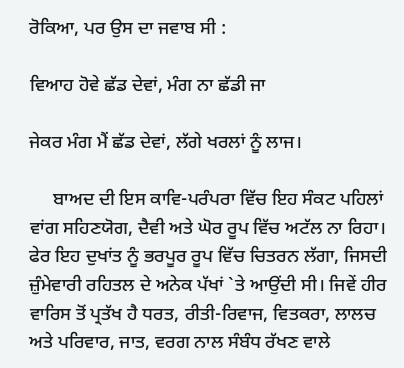ਰੋਕਿਆ, ਪਰ ਉਸ ਦਾ ਜਵਾਬ ਸੀ :

ਵਿਆਹ ਹੋਵੇ ਛੱਡ ਦੇਵਾਂ, ਮੰਗ ਨਾ ਛੱਡੀ ਜਾ

ਜੇਕਰ ਮੰਗ ਮੈਂ ਛੱਡ ਦੇਵਾਂ, ਲੱਗੇ ਖਰਲਾਂ ਨੂੰ ਲਾਜ।

     ਬਾਅਦ ਦੀ ਇਸ ਕਾਵਿ-ਪਰੰਪਰਾ ਵਿੱਚ ਇਹ ਸੰਕਟ ਪਹਿਲਾਂ ਵਾਂਗ ਸਹਿਣਯੋਗ, ਦੈਵੀ ਅਤੇ ਘੋਰ ਰੂਪ ਵਿੱਚ ਅਟੱਲ ਨਾ ਰਿਹਾ। ਫੇਰ ਇਹ ਦੁਖਾਂਤ ਨੂੰ ਭਰਪੂਰ ਰੂਪ ਵਿੱਚ ਚਿਤਰਨ ਲੱਗਾ, ਜਿਸਦੀ ਜ਼ੁੰਮੇਵਾਰੀ ਰਹਿਤਲ ਦੇ ਅਨੇਕ ਪੱਖਾਂ `ਤੇ ਆਉਂਦੀ ਸੀ। ਜਿਵੇਂ ਹੀਰ ਵਾਰਿਸ ਤੋਂ ਪ੍ਰਤੱਖ ਹੈ ਧਰਤ, ਰੀਤੀ-ਰਿਵਾਜ, ਵਿਤਕਰਾ, ਲਾਲਚ ਅਤੇ ਪਰਿਵਾਰ, ਜਾਤ, ਵਰਗ ਨਾਲ ਸੰਬੰਧ ਰੱਖਣ ਵਾਲੇ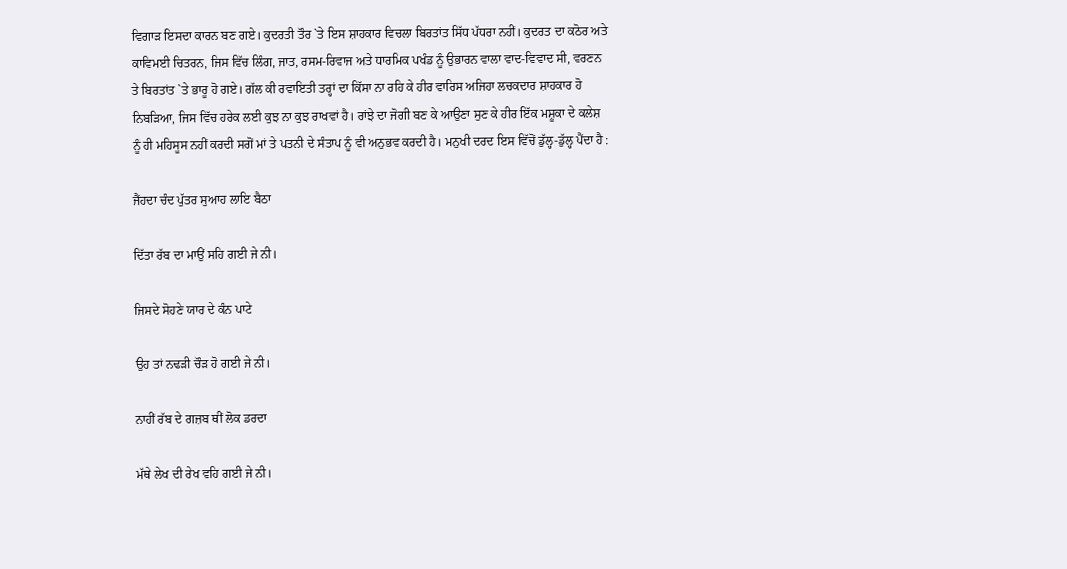ਵਿਗਾੜ ਇਸਦਾ ਕਾਰਨ ਬਣ ਗਏ। ਕੁਦਰਤੀ ਤੌਰ `ਤੇ ਇਸ ਸ਼ਾਹਕਾਰ ਵਿਚਲਾ ਬਿਰਤਾਂਤ ਸਿੱਧ ਪੱਧਰਾ ਨਹੀਂ। ਕੁਦਰਤ ਦਾ ਕਠੋਰ ਅਤੇ ਕਾਵਿਮਈ ਚਿਤਰਨ, ਜਿਸ ਵਿੱਚ ਲਿੰਗ, ਜਾਤ, ਰਸਮ-ਰਿਵਾਜ ਅਤੇ ਧਾਰਮਿਕ ਪਖੰਡ ਨੂੰ ਉਭਾਰਨ ਵਾਲਾ ਵਾਦ-ਵਿਵਾਦ ਸੀ, ਵਰਣਨ ਤੇ ਬਿਰਤਾਂਤ `ਤੇ ਭਾਰੂ ਹੋ ਗਏ। ਗੱਲ ਕੀ ਰਵਾਇਤੀ ਤਰ੍ਹਾਂ ਦਾ ਕਿੱਸਾ ਨਾ ਰਹਿ ਕੇ ਹੀਰ ਵਾਰਿਸ ਅਜਿਹਾ ਲਚਕਦਾਰ ਸ਼ਾਹਕਾਰ ਹੋ ਨਿਬੜਿਆ, ਜਿਸ ਵਿੱਚ ਹਰੇਕ ਲਈ ਕੁਝ ਨਾ ਕੁਝ ਰਾਖਵਾਂ ਹੈ। ਰਾਂਝੇ ਦਾ ਜੋਗੀ ਬਣ ਕੇ ਆਉਣਾ ਸੁਣ ਕੇ ਹੀਰ ਇੱਕ ਮਸ਼ੂਕਾ ਦੇ ਕਲੇਸ਼ ਨੂੰ ਹੀ ਮਹਿਸੂਸ ਨਹੀਂ ਕਰਦੀ ਸਗੋਂ ਮਾਂ ਤੇ ਪਤਨੀ ਦੇ ਸੰਤਾਪ ਨੂੰ ਵੀ ਅਨੁਭਵ ਕਰਦੀ ਹੈ। ਮਨੁਖੀ ਦਰਦ ਇਸ ਵਿੱਚੋਂ ਡੁੱਲ੍ਹ-ਡੁੱਲ੍ਹ ਪੈਂਦਾ ਹੈ :

ਜੈਂਹਦਾ ਚੰਦ ਪੁੱਤਰ ਸੁਆਹ ਲਾਇ ਬੈਠਾ

ਦਿੱਤਾ ਰੱਬ ਦਾ ਮਾਉਂ ਸਹਿ ਗਈ ਜੇ ਨੀ।

ਜਿਸਦੇ ਸੋਹਣੇ ਯਾਰ ਦੇ ਕੰਨ ਪਾਟੇ

ਉਹ ਤਾਂ ਨਢੜੀ ਚੌੜ ਹੋ ਗਈ ਜੇ ਨੀ।

ਨਾਹੀਂ ਰੱਬ ਦੇ ਗਜ਼ਬ ਥੀਂ ਲੋਕ ਡਰਦਾ

ਮੱਥੇ ਲੇਖ ਦੀ ਰੇਖ ਵਹਿ ਗਈ ਜੇ ਨੀ।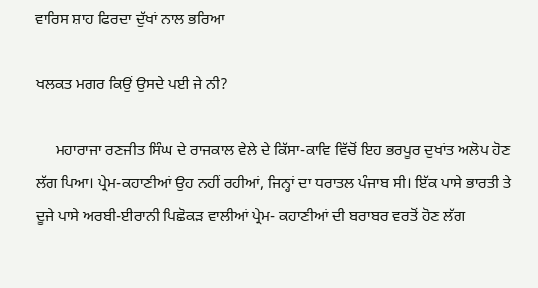ਵਾਰਿਸ ਸ਼ਾਹ ਫਿਰਦਾ ਦੁੱਖਾਂ ਨਾਲ ਭਰਿਆ

ਖਲਕਤ ਮਗਰ ਕਿਉਂ ਉਸਦੇ ਪਈ ਜੇ ਨੀ?

     ਮਹਾਰਾਜਾ ਰਣਜੀਤ ਸਿੰਘ ਦੇ ਰਾਜਕਾਲ ਵੇਲੇ ਦੇ ਕਿੱਸਾ-ਕਾਵਿ ਵਿੱਚੋਂ ਇਹ ਭਰਪੂਰ ਦੁਖਾਂਤ ਅਲੋਪ ਹੋਣ ਲੱਗ ਪਿਆ। ਪ੍ਰੇਮ-ਕਹਾਣੀਆਂ ਉਹ ਨਹੀਂ ਰਹੀਆਂ, ਜਿਨ੍ਹਾਂ ਦਾ ਧਰਾਤਲ ਪੰਜਾਬ ਸੀ। ਇੱਕ ਪਾਸੇ ਭਾਰਤੀ ਤੇ ਦੂਜੇ ਪਾਸੇ ਅਰਬੀ-ਈਰਾਨੀ ਪਿਛੋਕੜ ਵਾਲੀਆਂ ਪ੍ਰੇਮ- ਕਹਾਣੀਆਂ ਦੀ ਬਰਾਬਰ ਵਰਤੋਂ ਹੋਣ ਲੱਗ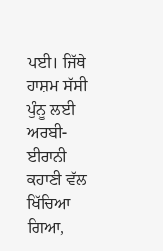ਪਈ। ਜਿੱਥੇ ਹਾਸ਼ਮ ਸੱਸੀ ਪੁੰਨੂ ਲਈ ਅਰਬੀ-ਈਰਾਨੀ ਕਹਾਣੀ ਵੱਲ ਖਿੱਚਿਆ ਗਿਆ,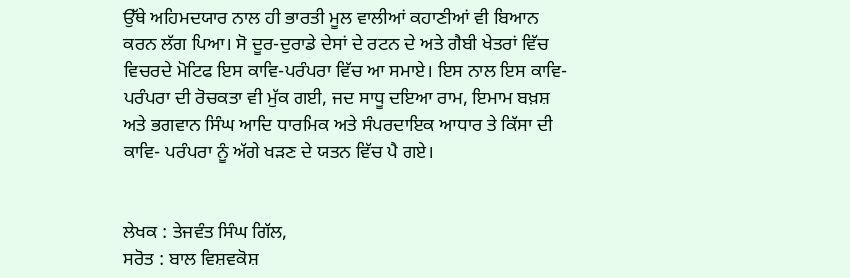ਉੱਥੇ ਅਹਿਮਦਯਾਰ ਨਾਲ ਹੀ ਭਾਰਤੀ ਮੂਲ ਵਾਲੀਆਂ ਕਹਾਣੀਆਂ ਵੀ ਬਿਆਨ ਕਰਨ ਲੱਗ ਪਿਆ। ਸੋ ਦੂਰ-ਦੁਰਾਡੇ ਦੇਸਾਂ ਦੇ ਰਟਨ ਦੇ ਅਤੇ ਗੈਬੀ ਖੇਤਰਾਂ ਵਿੱਚ ਵਿਚਰਦੇ ਮੋਟਿਫ ਇਸ ਕਾਵਿ-ਪਰੰਪਰਾ ਵਿੱਚ ਆ ਸਮਾਏ। ਇਸ ਨਾਲ ਇਸ ਕਾਵਿ-ਪਰੰਪਰਾ ਦੀ ਰੋਚਕਤਾ ਵੀ ਮੁੱਕ ਗਈ, ਜਦ ਸਾਧੂ ਦਇਆ ਰਾਮ, ਇਮਾਮ ਬਖ਼ਸ਼ ਅਤੇ ਭਗਵਾਨ ਸਿੰਘ ਆਦਿ ਧਾਰਮਿਕ ਅਤੇ ਸੰਪਰਦਾਇਕ ਆਧਾਰ ਤੇ ਕਿੱਸਾ ਦੀ ਕਾਵਿ- ਪਰੰਪਰਾ ਨੂੰ ਅੱਗੇ ਖੜਣ ਦੇ ਯਤਨ ਵਿੱਚ ਪੈ ਗਏ।


ਲੇਖਕ : ਤੇਜਵੰਤ ਸਿੰਘ ਗਿੱਲ,
ਸਰੋਤ : ਬਾਲ ਵਿਸ਼ਵਕੋਸ਼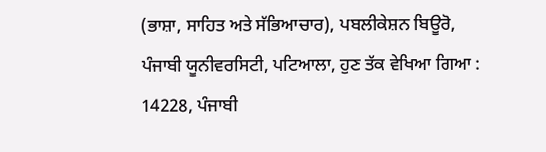(ਭਾਸ਼ਾ, ਸਾਹਿਤ ਅਤੇ ਸੱਭਿਆਚਾਰ), ਪਬਲੀਕੇਸ਼ਨ ਬਿਊਰੋ, ਪੰਜਾਬੀ ਯੂਨੀਵਰਸਿਟੀ, ਪਟਿਆਲਾ, ਹੁਣ ਤੱਕ ਵੇਖਿਆ ਗਿਆ : 14228, ਪੰਜਾਬੀ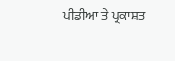ਪੀਡੀਆ ਤੇ ਪ੍ਰਕਾਸ਼ਤ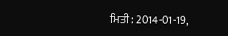ਮਿਤੀ : 2014-01-19,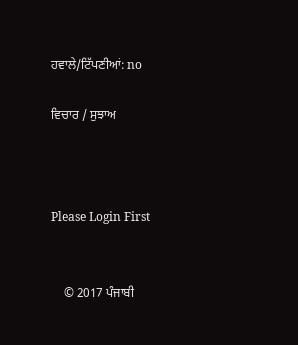ਹਵਾਲੇ/ਟਿੱਪਣੀਆਂ: no

ਵਿਚਾਰ / ਸੁਝਾਅ



Please Login First


    © 2017 ਪੰਜਾਬੀ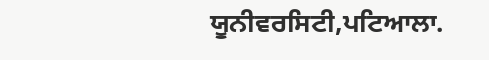ਯੂਨੀਵਰਸਿਟੀ,ਪਟਿਆਲਾ.